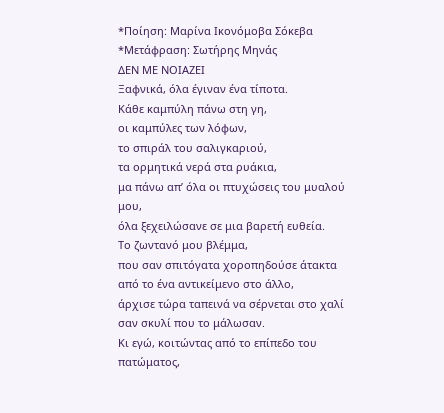*Ποίηση: Μαρίνα Ικονόμοβα Σόκεβα
*Μετάφραση: Σωτήρης Μηνάς
ΔΕΝ ΜΕ ΝΟΙΑΖΕΙ
Ξαφνικά, όλα έγιναν ένα τίποτα.
Κάθε καμπύλη πάνω στη γη,
οι καμπύλες των λόφων,
το σπιράλ του σαλιγκαριού,
τα ορμητικά νερά στα ρυάκια,
μα πάνω απ’ όλα οι πτυχώσεις του μυαλού μου,
όλα ξεχειλώσανε σε μια βαρετή ευθεία.
Το ζωντανό μου βλέμμα,
που σαν σπιτόγατα χοροπηδούσε άτακτα
από το ένα αντικείμενο στο άλλο,
άρχισε τώρα ταπεινά να σέρνεται στο χαλί
σαν σκυλί που το μάλωσαν.
Κι εγώ, κοιτώντας από το επίπεδο του πατώματος,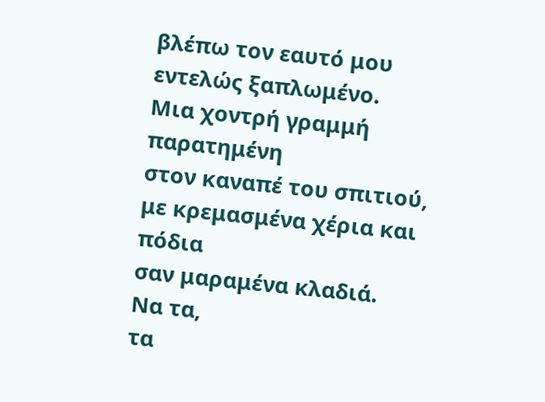βλέπω τον εαυτό μου εντελώς ξαπλωμένο.
Μια χοντρή γραμμή παρατημένη
στον καναπέ του σπιτιού,
με κρεμασμένα χέρια και πόδια
σαν μαραμένα κλαδιά.
Να τα,
τα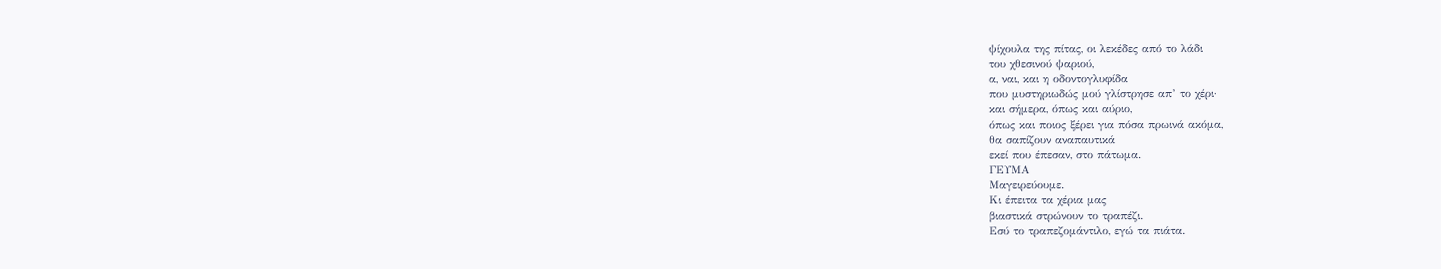ψίχουλα της πίτας, οι λεκέδες από το λάδι
του χθεσινού ψαριού,
α, ναι, και η οδοντογλυφίδα
που μυστηριωδώς μού γλίστρησε απ’ το χέρι·
και σήμερα, όπως και αύριο,
όπως και ποιος ξέρει για πόσα πρωινά ακόμα,
θα σαπίζουν αναπαυτικά
εκεί που έπεσαν, στο πάτωμα.
ΓΕΥΜΑ
Μαγειρεύουμε.
Κι έπειτα τα χέρια μας
βιαστικά στρώνουν το τραπέζι.
Εσύ το τραπεζομάντιλο, εγώ τα πιάτα.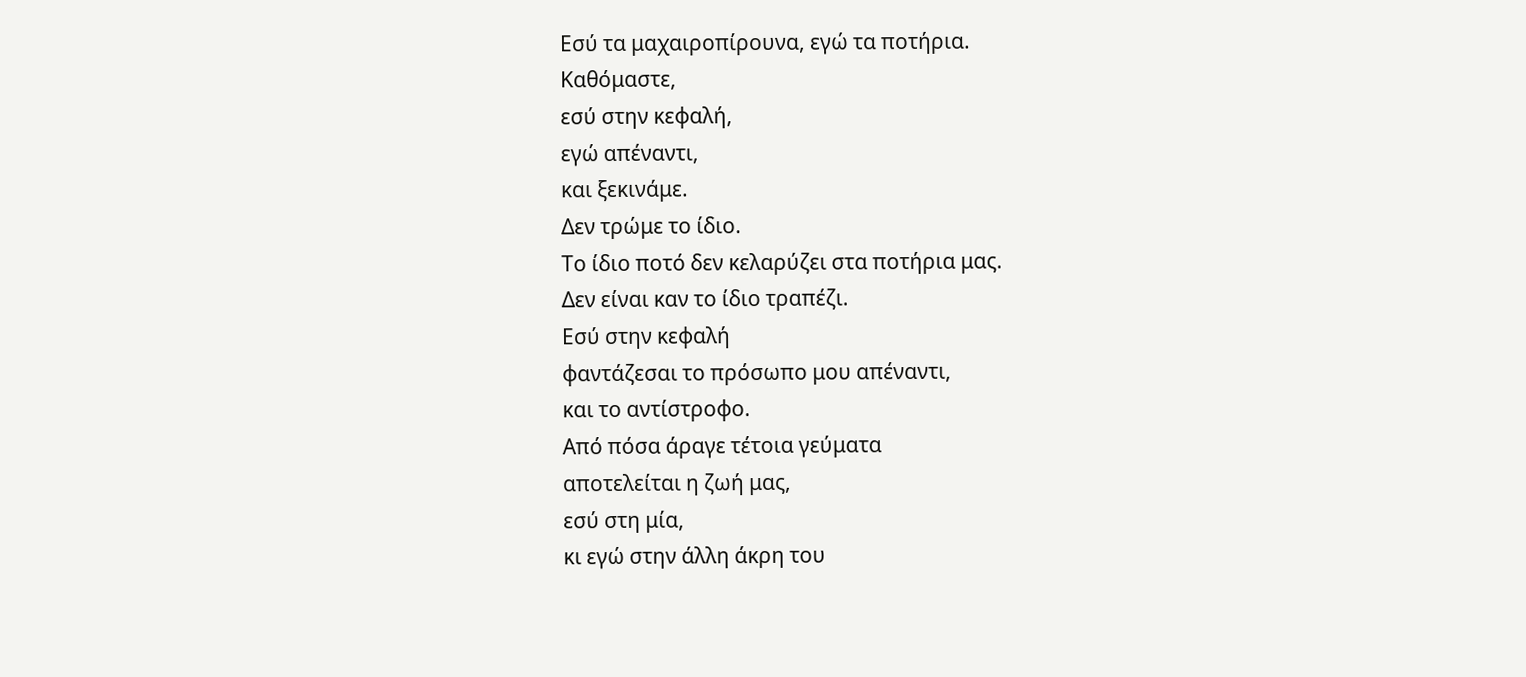Εσύ τα μαχαιροπίρουνα, εγώ τα ποτήρια.
Καθόμαστε,
εσύ στην κεφαλή,
εγώ απέναντι,
και ξεκινάμε.
Δεν τρώμε το ίδιο.
Το ίδιο ποτό δεν κελαρύζει στα ποτήρια μας.
Δεν είναι καν το ίδιο τραπέζι.
Εσύ στην κεφαλή
φαντάζεσαι το πρόσωπο μου απέναντι,
και το αντίστροφο.
Από πόσα άραγε τέτοια γεύματα
αποτελείται η ζωή μας,
εσύ στη μία,
κι εγώ στην άλλη άκρη του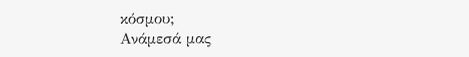κόσμου;
Ανάμεσά μας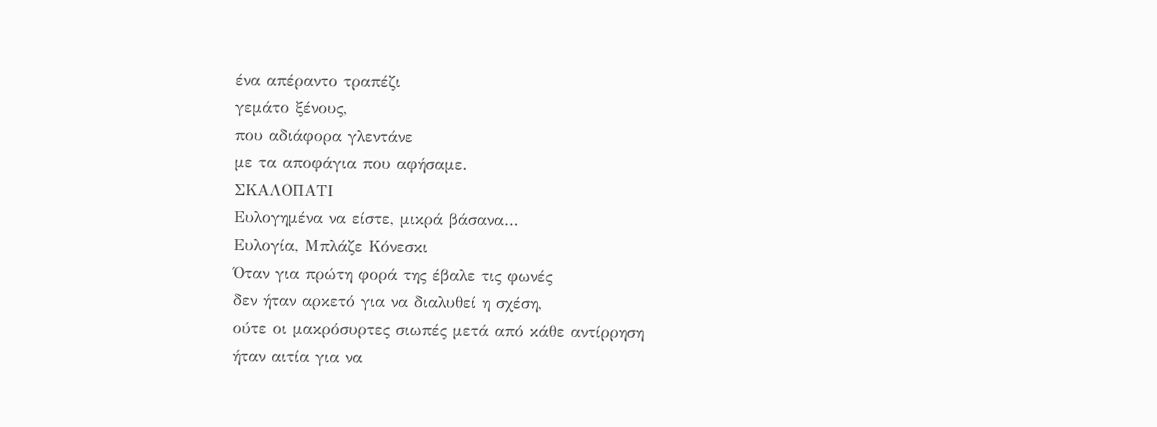ένα απέραντο τραπέζι
γεμάτο ξένους,
που αδιάφορα γλεντάνε
με τα αποφάγια που αφήσαμε.
ΣΚΑΛΟΠΑΤΙ
Ευλογημένα να είστε, μικρά βάσανα…
Ευλογία, Μπλάζε Κόνεσκι
Όταν για πρώτη φορά της έβαλε τις φωνές
δεν ήταν αρκετό για να διαλυθεί η σχέση,
ούτε οι μακρόσυρτες σιωπές μετά από κάθε αντίρρηση
ήταν αιτία για να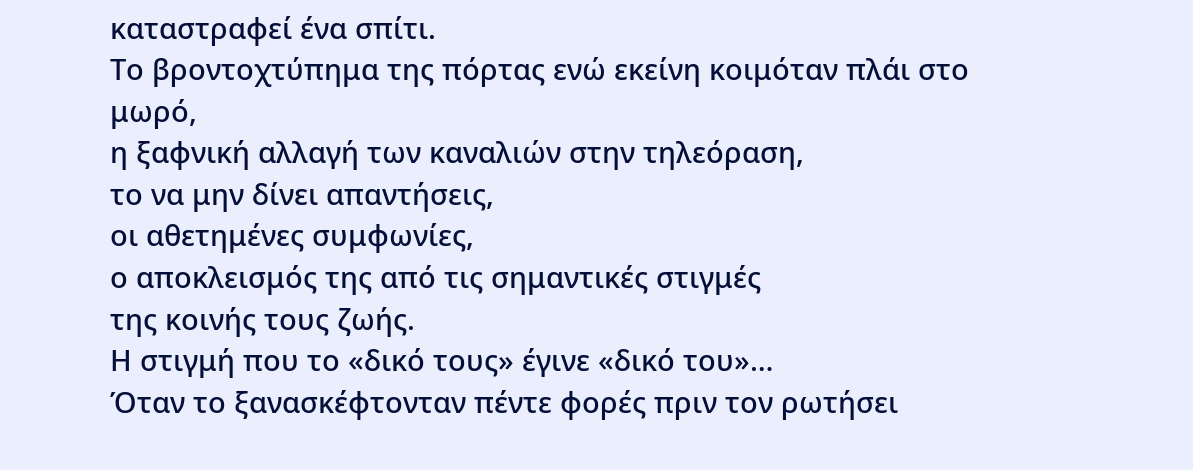καταστραφεί ένα σπίτι.
Το βροντοχτύπημα της πόρτας ενώ εκείνη κοιμόταν πλάι στο μωρό,
η ξαφνική αλλαγή των καναλιών στην τηλεόραση,
το να μην δίνει απαντήσεις,
οι αθετημένες συμφωνίες,
ο αποκλεισμός της από τις σημαντικές στιγμές
της κοινής τους ζωής.
Η στιγμή που το «δικό τους» έγινε «δικό του»…
Όταν το ξανασκέφτονταν πέντε φορές πριν τον ρωτήσει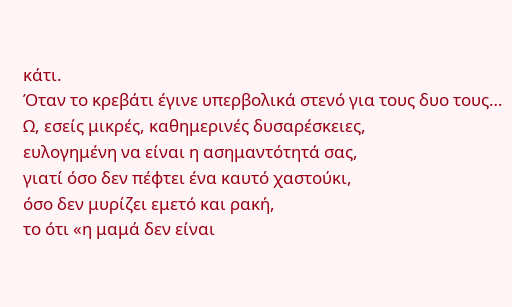κάτι.
Όταν το κρεβάτι έγινε υπερβολικά στενό για τους δυο τους…
Ω, εσείς μικρές, καθημερινές δυσαρέσκειες,
ευλογημένη να είναι η ασημαντότητά σας,
γιατί όσο δεν πέφτει ένα καυτό χαστούκι,
όσο δεν μυρίζει εμετό και ρακή,
το ότι «η μαμά δεν είναι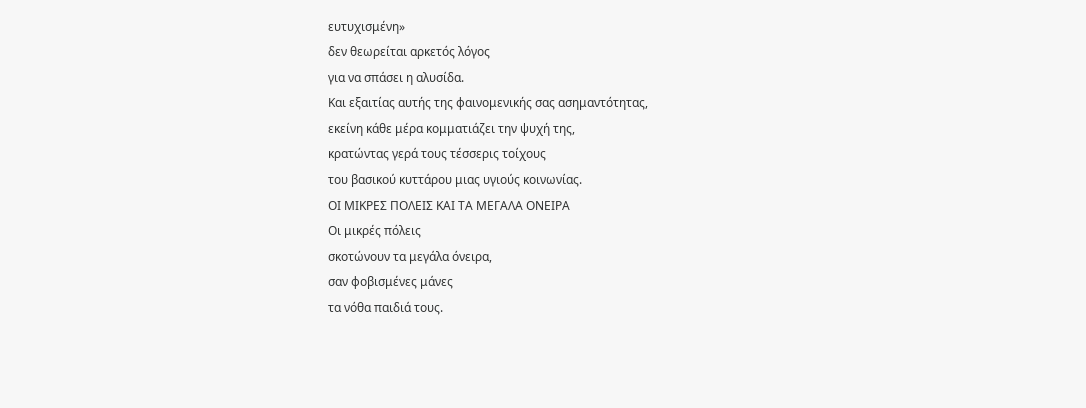ευτυχισμένη»
δεν θεωρείται αρκετός λόγος
για να σπάσει η αλυσίδα.
Και εξαιτίας αυτής της φαινομενικής σας ασημαντότητας,
εκείνη κάθε μέρα κομματιάζει την ψυχή της,
κρατώντας γερά τους τέσσερις τοίχους
του βασικού κυττάρου μιας υγιούς κοινωνίας.
ΟΙ ΜΙΚΡΕΣ ΠΟΛΕΙΣ ΚΑΙ ΤΑ ΜΕΓΑΛΑ ΟΝΕΙΡΑ
Οι μικρές πόλεις
σκοτώνουν τα μεγάλα όνειρα,
σαν φοβισμένες μάνες
τα νόθα παιδιά τους.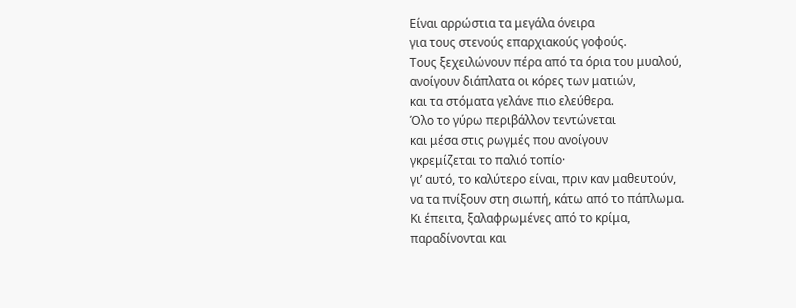Είναι αρρώστια τα μεγάλα όνειρα
για τους στενούς επαρχιακούς γοφούς.
Τους ξεχειλώνουν πέρα από τα όρια του μυαλού,
ανοίγουν διάπλατα οι κόρες των ματιών,
και τα στόματα γελάνε πιο ελεύθερα.
Όλο το γύρω περιβάλλον τεντώνεται
και μέσα στις ρωγμές που ανοίγουν
γκρεμίζεται το παλιό τοπίο·
γι’ αυτό, το καλύτερο είναι, πριν καν μαθευτούν,
να τα πνίξουν στη σιωπή, κάτω από το πάπλωμα.
Κι έπειτα, ξαλαφρωμένες από το κρίμα,
παραδίνονται και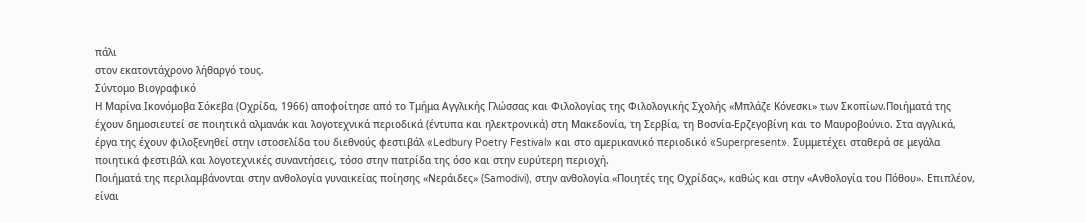πάλι
στον εκατοντάχρονο λήθαργό τους.
Σύντομο Βιογραφικό
Η Μαρίνα Ικονόμοβα Σόκεβα (Οχρίδα, 1966) αποφοίτησε από το Τμήμα Αγγλικής Γλώσσας και Φιλολογίας της Φιλολογικής Σχολής «Μπλάζε Κόνεσκι» των Σκοπίων.Ποιήματά της έχουν δημοσιευτεί σε ποιητικά αλμανάκ και λογοτεχνικά περιοδικά (έντυπα και ηλεκτρονικά) στη Μακεδονία, τη Σερβία, τη Βοσνία-Ερζεγοβίνη και το Μαυροβούνιο. Στα αγγλικά, έργα της έχουν φιλοξενηθεί στην ιστοσελίδα του διεθνούς φεστιβάλ «Ledbury Poetry Festival» και στο αμερικανικό περιοδικό «Superpresent». Συμμετέχει σταθερά σε μεγάλα ποιητικά φεστιβάλ και λογοτεχνικές συναντήσεις, τόσο στην πατρίδα της όσο και στην ευρύτερη περιοχή.
Ποιήματά της περιλαμβάνονται στην ανθολογία γυναικείας ποίησης «Νεράιδες» (Samodivi), στην ανθολογία «Ποιητές της Οχρίδας», καθώς και στην «Ανθολογία του Πόθου». Επιπλέον, είναι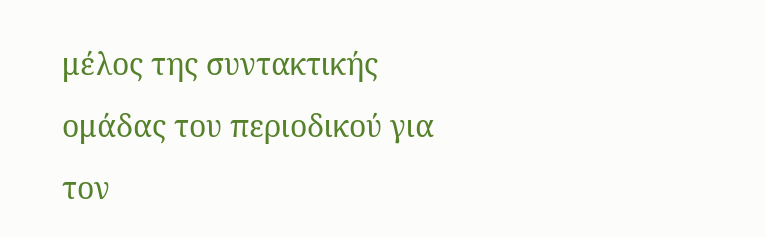μέλος της συντακτικής ομάδας του περιοδικού για τον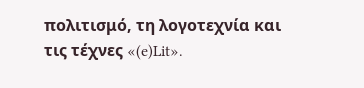πολιτισμό, τη λογοτεχνία και τις τέχνες «(e)Lit».